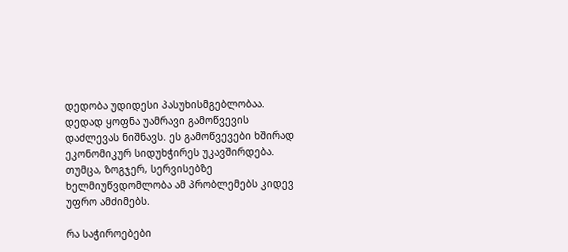დედობა უდიდესი პასუხისმგებლობაა. დედად ყოფნა უამრავი გამოწვევის დაძლევას ნიშნავს. ეს გამოწვევები ხშირად ეკონომიკურ სიდუხჭირეს უკავშირდება. თუმცა, ზოგჯერ, სერვისებზე ხელმიუწვდომლობა ამ პრობლემებს კიდევ უფრო ამძიმებს.

რა საჭიროებები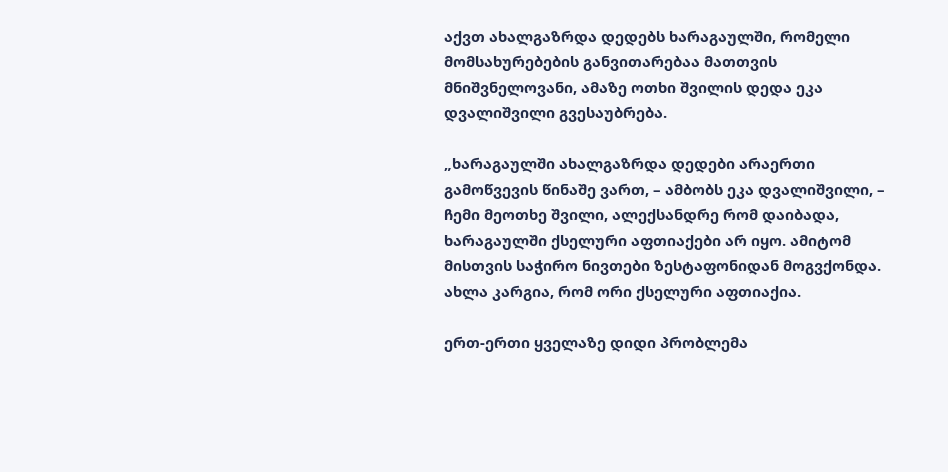აქვთ ახალგაზრდა დედებს ხარაგაულში, რომელი მომსახურებების განვითარებაა მათთვის მნიშვნელოვანი, ამაზე ოთხი შვილის დედა ეკა დვალიშვილი გვესაუბრება.

„ხარაგაულში ახალგაზრდა დედები არაერთი გამოწვევის წინაშე ვართ, – ამბობს ეკა დვალიშვილი, – ჩემი მეოთხე შვილი, ალექსანდრე რომ დაიბადა, ხარაგაულში ქსელური აფთიაქები არ იყო. ამიტომ მისთვის საჭირო ნივთები ზესტაფონიდან მოგვქონდა. ახლა კარგია, რომ ორი ქსელური აფთიაქია.

ერთ-ერთი ყველაზე დიდი პრობლემა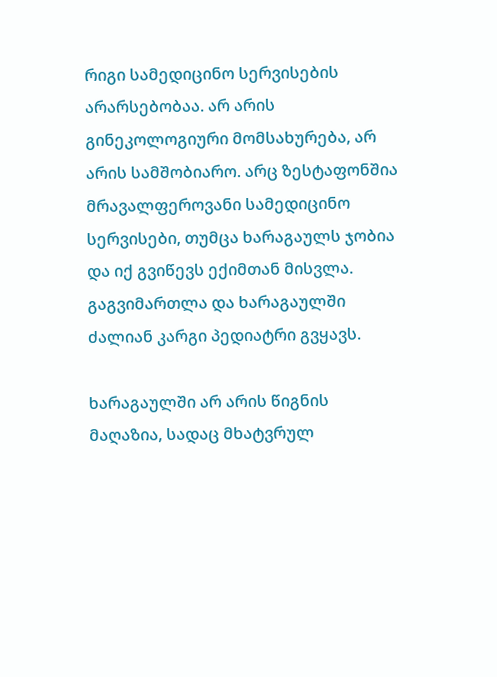რიგი სამედიცინო სერვისების არარსებობაა. არ არის გინეკოლოგიური მომსახურება, არ არის სამშობიარო. არც ზესტაფონშია მრავალფეროვანი სამედიცინო სერვისები, თუმცა ხარაგაულს ჯობია და იქ გვიწევს ექიმთან მისვლა. გაგვიმართლა და ხარაგაულში ძალიან კარგი პედიატრი გვყავს.

ხარაგაულში არ არის წიგნის მაღაზია, სადაც მხატვრულ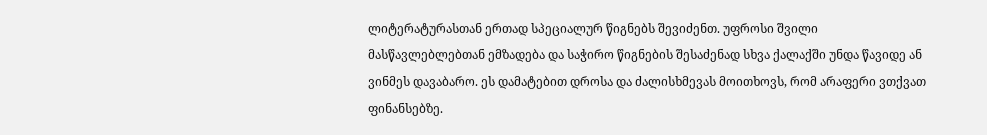ლიტერატურასთან ერთად სპეციალურ წიგნებს შევიძენთ. უფროსი შვილი მასწავლებლებთან ემზადება და საჭირო წიგნების შესაძენად სხვა ქალაქში უნდა წავიდე ან ვინმეს დავაბარო. ეს დამატებით დროსა და ძალისხმევას მოითხოვს, რომ არაფერი ვთქვათ ფინანსებზე.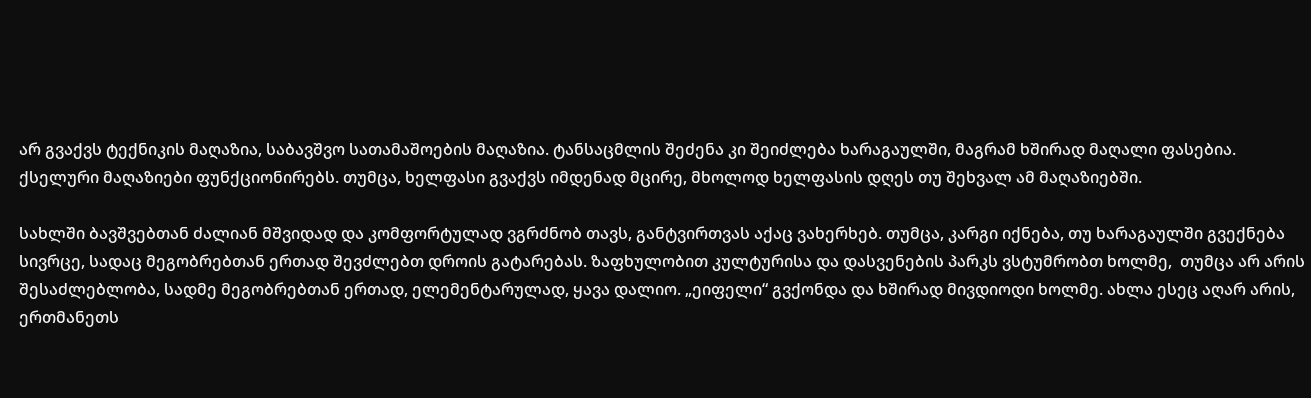არ გვაქვს ტექნიკის მაღაზია, საბავშვო სათამაშოების მაღაზია. ტანსაცმლის შეძენა კი შეიძლება ხარაგაულში, მაგრამ ხშირად მაღალი ფასებია. ქსელური მაღაზიები ფუნქციონირებს. თუმცა, ხელფასი გვაქვს იმდენად მცირე, მხოლოდ ხელფასის დღეს თუ შეხვალ ამ მაღაზიებში.

სახლში ბავშვებთან ძალიან მშვიდად და კომფორტულად ვგრძნობ თავს, განტვირთვას აქაც ვახერხებ. თუმცა, კარგი იქნება, თუ ხარაგაულში გვექნება სივრცე, სადაც მეგობრებთან ერთად შევძლებთ დროის გატარებას. ზაფხულობით კულტურისა და დასვენების პარკს ვსტუმრობთ ხოლმე,  თუმცა არ არის შესაძლებლობა, სადმე მეგობრებთან ერთად, ელემენტარულად, ყავა დალიო. „ეიფელი“ გვქონდა და ხშირად მივდიოდი ხოლმე. ახლა ესეც აღარ არის, ერთმანეთს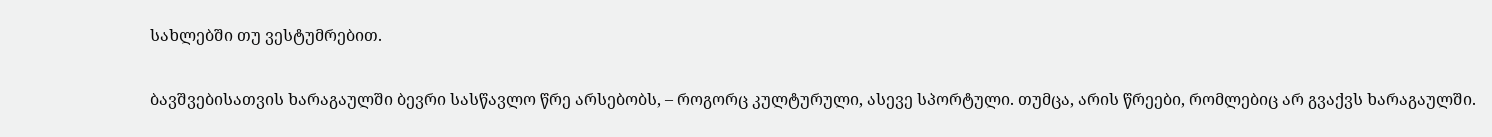სახლებში თუ ვესტუმრებით.

ბავშვებისათვის ხარაგაულში ბევრი სასწავლო წრე არსებობს, – როგორც კულტურული, ასევე სპორტული. თუმცა, არის წრეები, რომლებიც არ გვაქვს ხარაგაულში.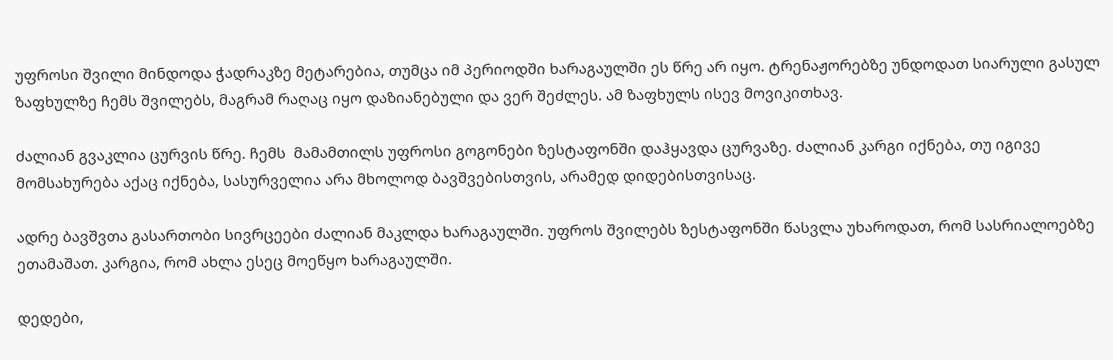უფროსი შვილი მინდოდა ჭადრაკზე მეტარებია, თუმცა იმ პერიოდში ხარაგაულში ეს წრე არ იყო. ტრენაჟორებზე უნდოდათ სიარული გასულ ზაფხულზე ჩემს შვილებს, მაგრამ რაღაც იყო დაზიანებული და ვერ შეძლეს. ამ ზაფხულს ისევ მოვიკითხავ.

ძალიან გვაკლია ცურვის წრე. ჩემს  მამამთილს უფროსი გოგონები ზესტაფონში დაჰყავდა ცურვაზე. ძალიან კარგი იქნება, თუ იგივე მომსახურება აქაც იქნება, სასურველია არა მხოლოდ ბავშვებისთვის, არამედ დიდებისთვისაც.

ადრე ბავშვთა გასართობი სივრცეები ძალიან მაკლდა ხარაგაულში. უფროს შვილებს ზესტაფონში წასვლა უხაროდათ, რომ სასრიალოებზე ეთამაშათ. კარგია, რომ ახლა ესეც მოეწყო ხარაგაულში.

დედები,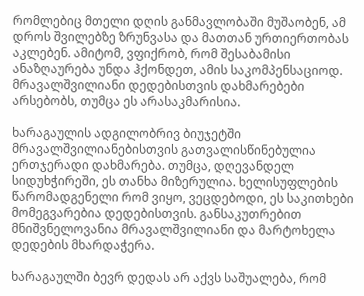რომლებიც მთელი დღის განმავლობაში მუშაობენ, ამ დროს შვილებზე ზრუნვასა და მათთან ურთიერთობას აკლებენ. ამიტომ, ვფიქრობ, რომ შესაბამისი ანაზღაურება უნდა ჰქონდეთ, ამის საკომპენსაციოდ. მრავალშვილიანი დედებისთვის დახმარებები არსებობს, თუმცა ეს არასაკმარისია.

ხარაგაულის ადგილობრივ ბიუჯეტში მრავალშვილიანებისთვის გათვალისწინებულია ერთჯერადი დახმარება. თუმცა, დღევანდელ სიდუხჭირეში, ეს თანხა მიზერულია. ხელისუფლების წარომადგენელი რომ ვიყო, ვეცდებოდი, ეს საკითხები მომეგვარებია დედებისთვის. განსაკუთრებით მნიშვნელოვანია მრავალშვილიანი და მარტოხელა დედების მხარდაჭერა.

ხარაგაულში ბევრ დედას არ აქვს საშუალება, რომ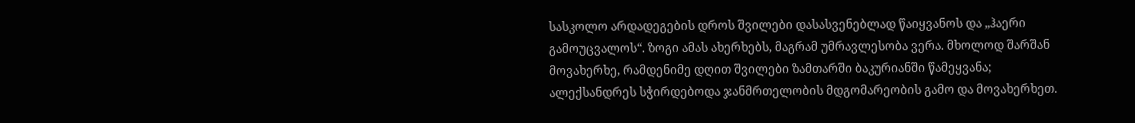სასკოლო არდადეგების დროს შვილები დასასვენებლად წაიყვანოს და „ჰაერი გამოუცვალოს“. ზოგი ამას ახერხებს, მაგრამ უმრავლესობა ვერა. მხოლოდ შარშან მოვახერხე, რამდენიმე დღით შვილები ზამთარში ბაკურიანში წამეყვანა; ალექსანდრეს სჭირდებოდა ჯანმრთელობის მდგომარეობის გამო და მოვახერხეთ.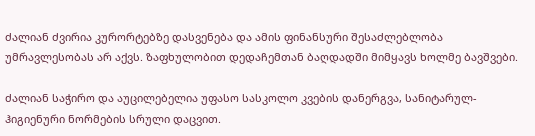ძალიან ძვირია კურორტებზე დასვენება და ამის ფინანსური შესაძლებლობა უმრავლესობას არ აქვს. ზაფხულობით დედაჩემთან ბაღდადში მიმყავს ხოლმე ბავშვები.

ძალიან საჭირო და აუცილებელია უფასო სასკოლო კვების დანერგვა, სანიტარულ-ჰიგიენური ნორმების სრული დაცვით.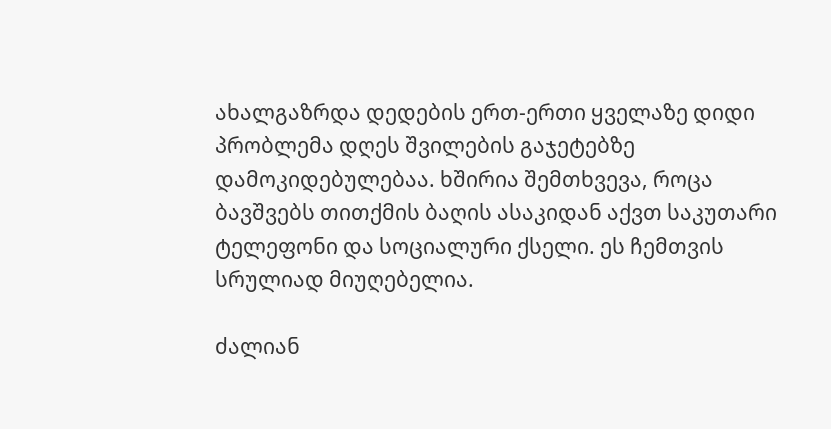ახალგაზრდა დედების ერთ-ერთი ყველაზე დიდი პრობლემა დღეს შვილების გაჯეტებზე დამოკიდებულებაა. ხშირია შემთხვევა, როცა ბავშვებს თითქმის ბაღის ასაკიდან აქვთ საკუთარი ტელეფონი და სოციალური ქსელი. ეს ჩემთვის სრულიად მიუღებელია.

ძალიან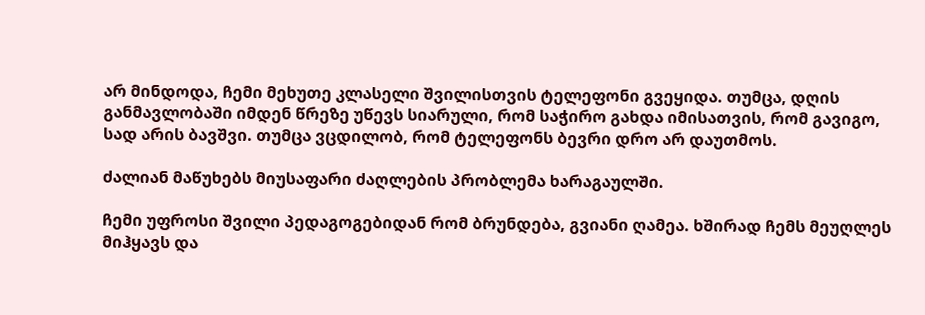არ მინდოდა, ჩემი მეხუთე კლასელი შვილისთვის ტელეფონი გვეყიდა. თუმცა, დღის განმავლობაში იმდენ წრეზე უწევს სიარული, რომ საჭირო გახდა იმისათვის, რომ გავიგო, სად არის ბავშვი. თუმცა ვცდილობ, რომ ტელეფონს ბევრი დრო არ დაუთმოს.

ძალიან მაწუხებს მიუსაფარი ძაღლების პრობლემა ხარაგაულში.

ჩემი უფროსი შვილი პედაგოგებიდან რომ ბრუნდება, გვიანი ღამეა. ხშირად ჩემს მეუღლეს მიჰყავს და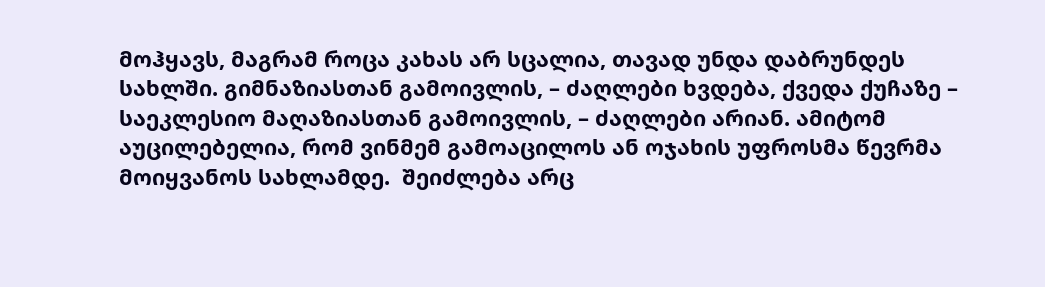მოჰყავს, მაგრამ როცა კახას არ სცალია, თავად უნდა დაბრუნდეს სახლში. გიმნაზიასთან გამოივლის, – ძაღლები ხვდება, ქვედა ქუჩაზე – საეკლესიო მაღაზიასთან გამოივლის, – ძაღლები არიან. ამიტომ აუცილებელია, რომ ვინმემ გამოაცილოს ან ოჯახის უფროსმა წევრმა მოიყვანოს სახლამდე.  შეიძლება არც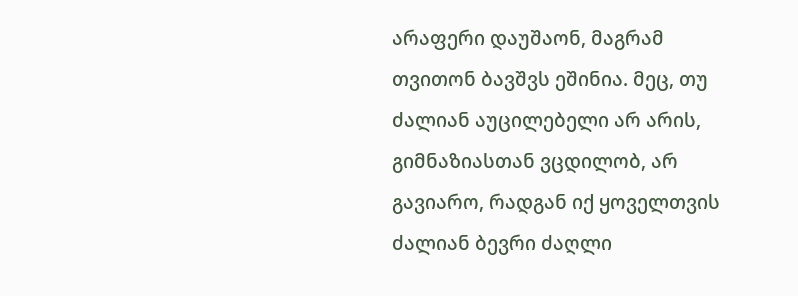არაფერი დაუშაონ, მაგრამ თვითონ ბავშვს ეშინია. მეც, თუ ძალიან აუცილებელი არ არის, გიმნაზიასთან ვცდილობ, არ გავიარო, რადგან იქ ყოველთვის ძალიან ბევრი ძაღლი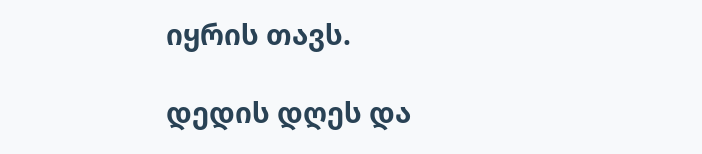იყრის თავს.

დედის დღეს და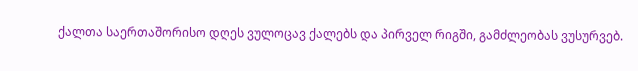ქალთა საერთაშორისო დღეს ვულოცავ ქალებს და პირველ რიგში, გამძლეობას ვუსურვებ.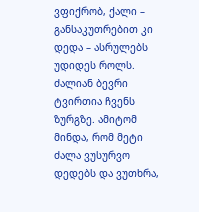ვფიქრობ, ქალი – განსაკუთრებით კი დედა – ასრულებს უდიდეს როლს. ძალიან ბევრი ტვირთია ჩვენს ზურგზე. ამიტომ მინდა, რომ მეტი ძალა ვუსურვო დედებს და ვუთხრა,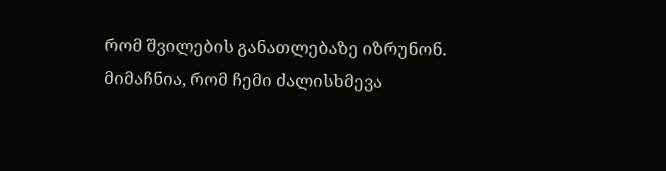რომ შვილების განათლებაზე იზრუნონ. მიმაჩნია, რომ ჩემი ძალისხმევა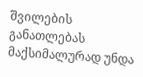შვილების განათლებას მაქსიმალურად უნდა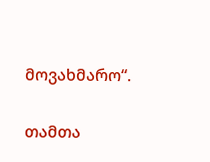მოვახმარო“.

თამთა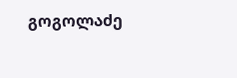გოგოლაძე